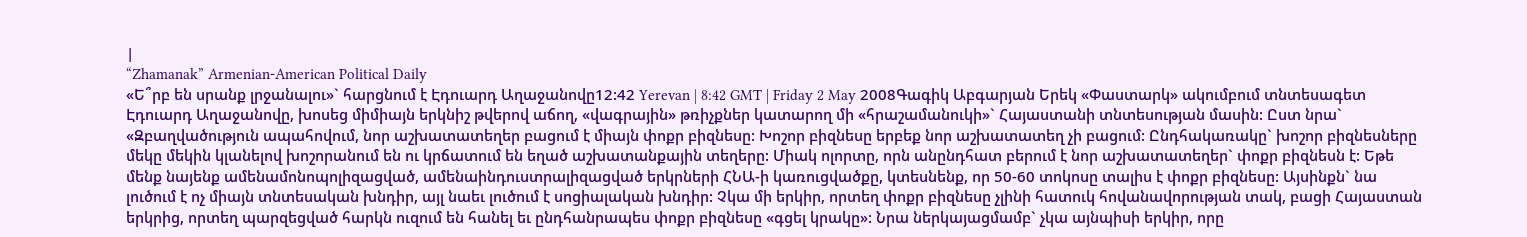|
“Zhamanak” Armenian-American Political Daily
«Ե՞րբ են սրանք լրջանալու»` հարցնում է Էդուարդ Աղաջանովը12:42 Yerevan | 8:42 GMT | Friday 2 May 2008Գագիկ Աբգարյան Երեկ «Փաստարկ» ակումբում տնտեսագետ Էդուարդ Աղաջանովը, խոսեց միմիայն երկնիշ թվերով աճող, «վագրային» թռիչքներ կատարող մի «հրաշամանուկի»` Հայաստանի տնտեսության մասին: Ըստ նրա` «Զբաղվածություն ապահովում, նոր աշխատատեղեր բացում է միայն փոքր բիզնեսը: Խոշոր բիզնեսը երբեք նոր աշխատատեղ չի բացում: Ընդհակառակը` խոշոր բիզնեսները մեկը մեկին կլանելով խոշորանում են ու կրճատում են եղած աշխատանքային տեղերը: Միակ ոլորտը, որն անընդհատ բերում է նոր աշխատատեղեր` փոքր բիզնեսն է: Եթե մենք նայենք ամենամոնոպոլիզացված, ամենաինդուստրալիզացված երկրների ՀՆԱ-ի կառուցվածքը, կտեսնենք, որ 50-60 տոկոսը տալիս է փոքր բիզնեսը: Այսինքն` նա լուծում է ոչ միայն տնտեսական խնդիր, այլ նաեւ լուծում է սոցիալական խնդիր: Չկա մի երկիր, որտեղ փոքր բիզնեսը չլինի հատուկ հովանավորության տակ, բացի Հայաստան երկրից, որտեղ պարզեցված հարկն ուզում են հանել եւ ընդհանրապես փոքր բիզնեսը «գցել կրակը»: Նրա ներկայացմամբ` չկա այնպիսի երկիր, որը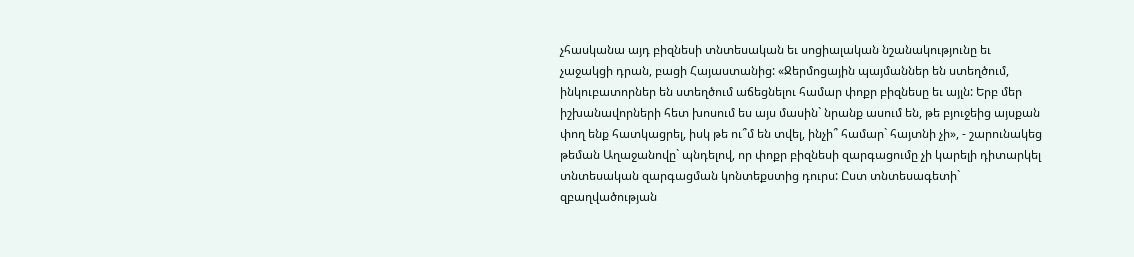չհասկանա այդ բիզնեսի տնտեսական եւ սոցիալական նշանակությունը եւ չաջակցի դրան, բացի Հայաստանից: «Ջերմոցային պայմաններ են ստեղծում, ինկուբատորներ են ստեղծում աճեցնելու համար փոքր բիզնեսը եւ այլն: Երբ մեր իշխանավորների հետ խոսում ես այս մասին` նրանք ասում են, թե բյուջեից այսքան փող ենք հատկացրել, իսկ թե ու՞մ են տվել, ինչի՞ համար` հայտնի չի», - շարունակեց թեման Աղաջանովը` պնդելով, որ փոքր բիզնեսի զարգացումը չի կարելի դիտարկել տնտեսական զարգացման կոնտեքստից դուրս: Ըստ տնտեսագետի` զբաղվածության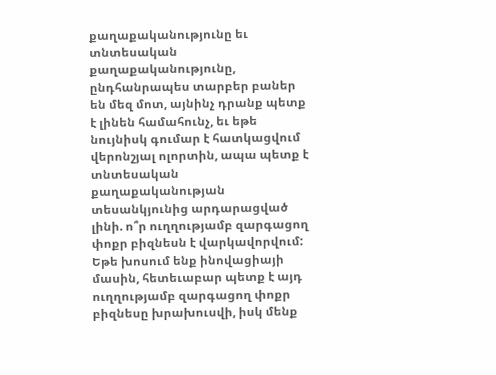քաղաքականությունը եւ տնտեսական քաղաքականությունը, ընդհանրապես տարբեր բաներ են մեզ մոտ, այնինչ դրանք պետք է լինեն համահունչ, եւ եթե նույնիսկ գումար է հատկացվում վերոնշյալ ոլորտին, ապա պետք է տնտեսական քաղաքականության տեսանկյունից արդարացված լինի. ո՞ր ուղղությամբ զարգացող փոքր բիզնեսն է վարկավորվում: Եթե խոսում ենք ինովացիայի մասին, հետեւաբար պետք է այդ ուղղությամբ զարգացող փոքր բիզնեսը խրախուսվի, իսկ մենք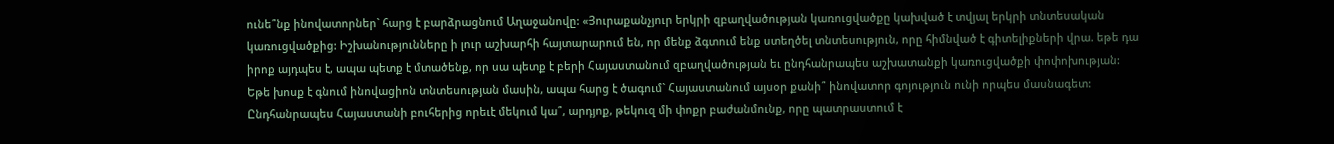ունե՞նք ինովատորներ` հարց է բարձրացնում Աղաջանովը: «Յուրաքանչյուր երկրի զբաղվածության կառուցվածքը կախված է տվյալ երկրի տնտեսական կառուցվածքից: Իշխանությունները ի լուր աշխարհի հայտարարում են, որ մենք ձգտում ենք ստեղծել տնտեսություն, որը հիմնված է գիտելիքների վրա. եթե դա իրոք այդպես է, ապա պետք է մտածենք, որ սա պետք է բերի Հայաստանում զբաղվածության եւ ընդհանրապես աշխատանքի կառուցվածքի փոփոխության: Եթե խոսք է գնում ինովացիոն տնտեսության մասին, ապա հարց է ծագում` Հայաստանում այսօր քանի՞ ինովատոր գոյություն ունի որպես մասնագետ: Ընդհանրապես Հայաստանի բուհերից որեւէ մեկում կա՞, արդյոք, թեկուզ մի փոքր բաժանմունք, որը պատրաստում է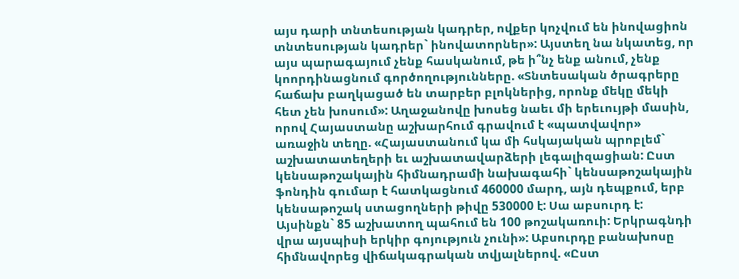այս դարի տնտեսության կադրեր, ովքեր կոչվում են ինովացիոն տնտեսության կադրեր` ինովատորներ»: Այստեղ նա նկատեց, որ այս պարագայում չենք հասկանում, թե ի՞նչ ենք անում, չենք կոորդինացնում գործողությունները. «Տնտեսական ծրագրերը հաճախ բաղկացած են տարբեր բլոկներից, որոնք մեկը մեկի հետ չեն խոսում»: Աղաջանովը խոսեց նաեւ մի երեւույթի մասին, որով Հայաստանը աշխարհում գրավում է «պատվավոր» առաջին տեղը. «Հայաստանում կա մի հսկայական պրոբլեմ` աշխատատեղերի եւ աշխատավարձերի լեգալիզացիան: Ըստ կենսաթոշակային հիմնադրամի նախագահի` կենսաթոշակային ֆոնդին գումար է հատկացնում 460000 մարդ, այն դեպքում, երբ կենսաթոշակ ստացողների թիվը 530000 է: Սա աբսուրդ է: Այսինքն` 85 աշխատող պահում են 100 թոշակառուի: Երկրագնդի վրա այսպիսի երկիր գոյություն չունի»: Աբսուրդը բանախոսը հիմնավորեց վիճակագրական տվյալներով. «Ըստ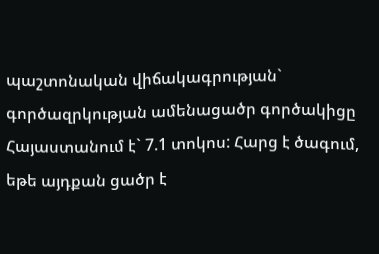պաշտոնական վիճակագրության` գործազրկության ամենացածր գործակիցը Հայաստանում է` 7.1 տոկոս: Հարց է ծագում, եթե այդքան ցածր է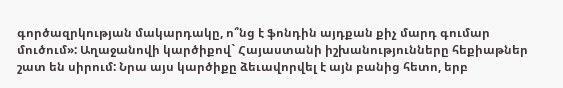գործազրկության մակարդակը, ո՞նց է ֆոնդին այդքան քիչ մարդ գումար մուծում»: Աղաջանովի կարծիքով` Հայաստանի իշխանությունները հեքիաթներ շատ են սիրում: Նրա այս կարծիքը ձեւավորվել է այն բանից հետո, երբ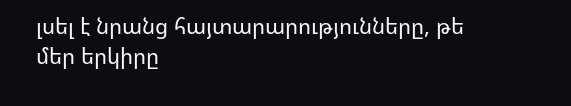լսել է նրանց հայտարարությունները, թե մեր երկիրը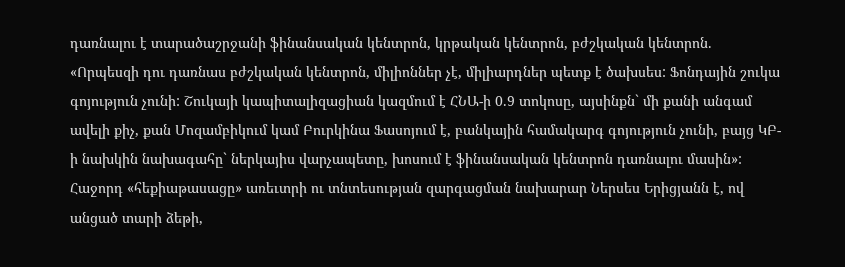դառնալու է տարածաշրջանի ֆինանսական կենտրոն, կրթական կենտրոն, բժշկական կենտրոն. «Որպեսզի դու դառնաս բժշկական կենտրոն, միլիոններ չէ, միլիարդներ պետք է ծախսես: Ֆոնդային շուկա գոյություն չունի: Շուկայի կապիտալիզացիան կազմում է ՀՆԱ-ի 0.9 տոկոսը, այսինքն` մի քանի անգամ ավելի քիչ, քան Մոզամբիկում կամ Բուրկինա Ֆասոյում է, բանկային համակարգ գոյություն չունի, բայց ԿԲ-ի նախկին նախագահը` ներկայիս վարչապետը, խոսում է ֆինանսական կենտրոն դառնալու մասին»: Հաջորդ «հեքիաթասացը» առեւտրի ու տնտեսության զարգացման նախարար Ներսես Երիցյանն է, ով անցած տարի ձեթի,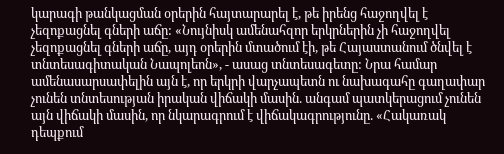կարագի թանկացման օրերին հայտարարել է, թե իրենց հաջողվել է չեզոքացնել գների աճը: «Նույնիսկ ամենահզոր երկրներին չի հաջողվել չեզոքացնել գների աճը, այդ օրերին մտածում էի, թե Հայաստանում ծնվել է տնտեսագիտական Նապոլեոն», - ասաց տնտեսագետը: Նրա համար ամենասարսափելին այն է, որ երկրի վարչապետն ու նախագահը գաղափար չունեն տնտեսության իրական վիճակի մասին. անգամ պատկերացում չունեն այն վիճակի մասին, որ նկարագրում է վիճակագրությունը. «Հակառակ դեպքում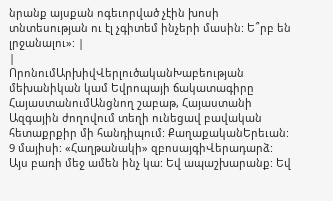նրանք այսքան ոգեւորված չէին խոսի տնտեսության ու էլ չգիտեմ ինչերի մասին: Ե՞րբ են լրջանալու»: |
|
ՈրոնումԱրխիվՎերլուծականԽաբեության մեխանիկան կամ Եվրոպայի ճակատագիրը ՀայաստանումԱնցնող շաբաթ, Հայաստանի Ազգային ժողովում տեղի ունեցավ բավական հետաքրքիր մի հանդիպում: ՔաղաքականԵրեւան: 9 մայիսի: «Հաղթանակի» զբոսայգիՎերադարձ: Այս բառի մեջ ամեն ինչ կա: Եվ ապաշխարանք: Եվ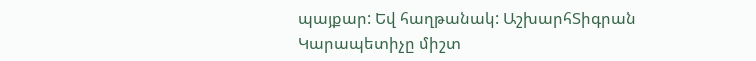պայքար: Եվ հաղթանակ: ԱշխարհՏիգրան Կարապետիչը միշտ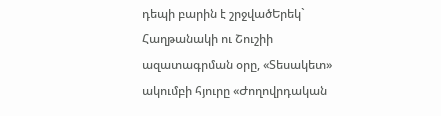դեպի բարին է շրջվածԵրեկ` Հաղթանակի ու Շուշիի ազատագրման օրը, «Տեսակետ» ակումբի հյուրը «Ժողովրդական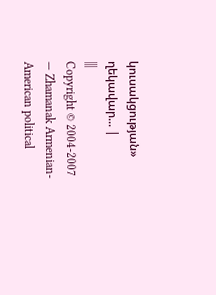կուսակցության» ղեկավար... |
|||
Copyright © 2004-2007 — Zhamanak Armenian-American political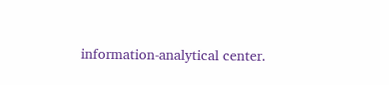information-analytical center.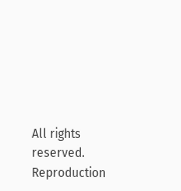All rights reserved. Reproduction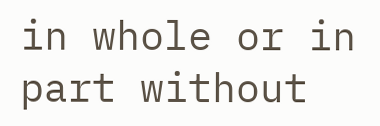in whole or in part without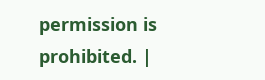permission is prohibited. |